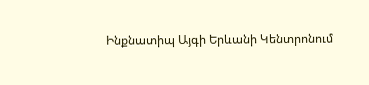Ինքնատիպ Այգի Երևանի Կենտրոնում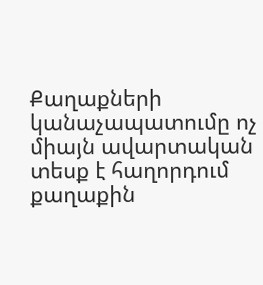Քաղաքների կանաչապատումը ոչ միայն ավարտական տեսք է հաղորդում քաղաքին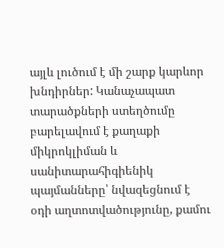այլև լուծում է մի շարք կարևոր խնդիրներ: Կանաչապատ տարածքների ստեղծումը բարելավում է քաղաքի միկրոկլիման և սանիտարահիգիենիկ պայմանները՝ նվազեցնում է օդի աղտոտվածությունը, քամու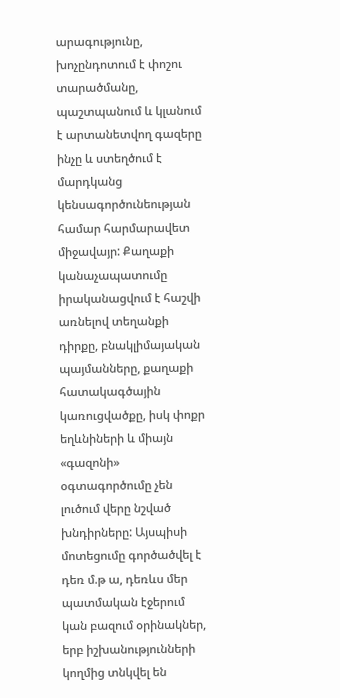արագությունը, խոչընդոտում է փոշու տարածմանը, պաշտպանում և կլանում է արտանետվող գազերը ինչը և ստեղծում է մարդկանց կենսագործունեության համար հարմարավետ միջավայր: Քաղաքի կանաչապատումը իրականացվում է հաշվի առնելով տեղանքի դիրքը, բնակլիմայական պայմանները, քաղաքի հատակագծային կառուցվածքը, իսկ փոքր եղևնիների և միայն «գազոնի» օգտագործումը չեն լուծում վերը նշված խնդիրները: Այսպիսի մոտեցումը գործածվել է դեռ մ.թ ա, դեռևս մեր պատմական էջերում կան բազում օրինակներ, երբ իշխանությունների կողմից տնկվել են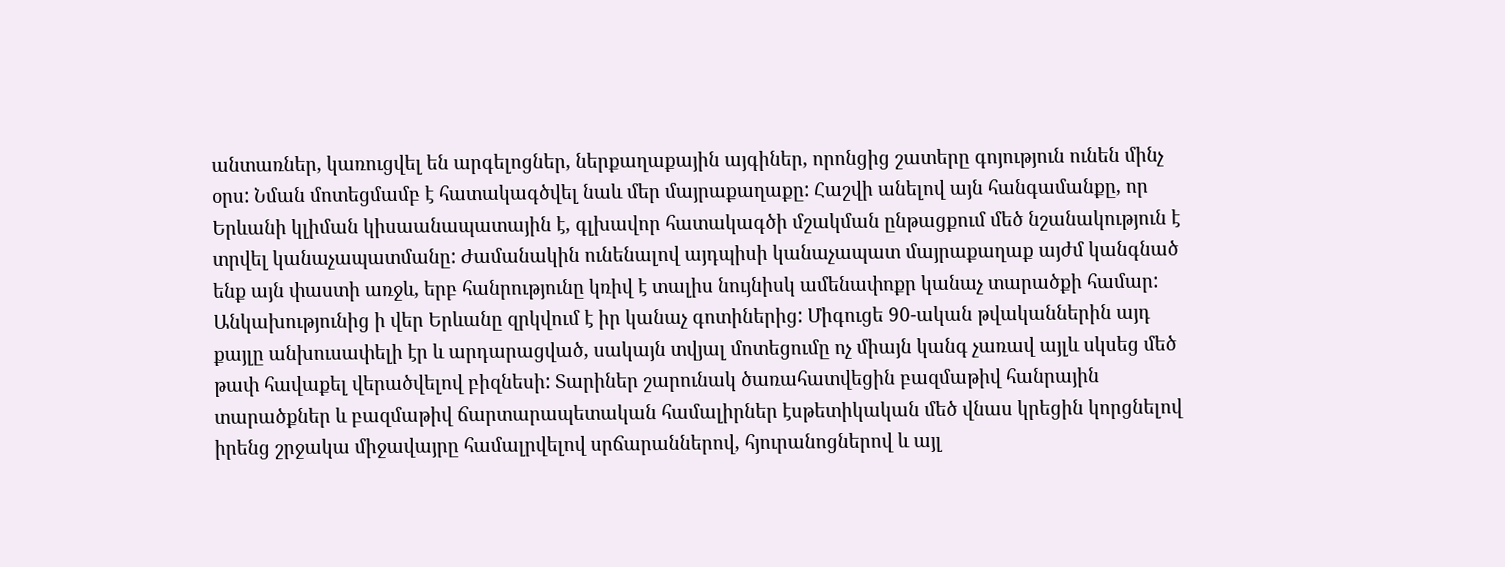անտառներ, կառուցվել են արգելոցներ, ներքաղաքային այգիներ, որոնցից շատերը գոյություն ունեն մինչ օրս: Նման մոտեցմամբ է հատակագծվել նաև մեր մայրաքաղաքը: Հաշվի անելով այն հանգամանքը, որ Երևանի կլիման կիսաանապատային է, գլխավոր հատակագծի մշակման ընթացքում մեծ նշանակություն է տրվել կանաչապատմանը: Ժամանակին ունենալով այդպիսի կանաչապատ մայրաքաղաք այժմ կանգնած ենք այն փաստի առջև, երբ հանրությունը կռիվ է տալիս նույնիսկ ամենափոքր կանաչ տարածքի համար: Անկախությունից ի վեր Երևանը զրկվում է իր կանաչ գոտիներից: Միգուցե 90-ական թվականներին այդ քայլը անխուսափելի էր և արդարացված, սակայն տվյալ մոտեցումը ոչ միայն կանգ չառավ այլև սկսեց մեծ թափ հավաքել վերածվելով բիզնեսի: Տարիներ շարունակ ծառահատվեցին բազմաթիվ հանրային տարածքներ և բազմաթիվ ճարտարապետական համալիրներ էսթետիկական մեծ վնաս կրեցին կորցնելով իրենց շրջակա միջավայրը համալրվելով սրճարաններով, հյուրանոցներով և այլ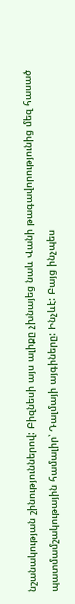նշանակության շինություններով: Բիզնեսի այս ալիքը չխնայեց նաև Վանի թագավորությունից մեզ հասած պատմամշակութային համալիր՝ Դալմայի այգիները: Ինչևէ: Բայց ինչպես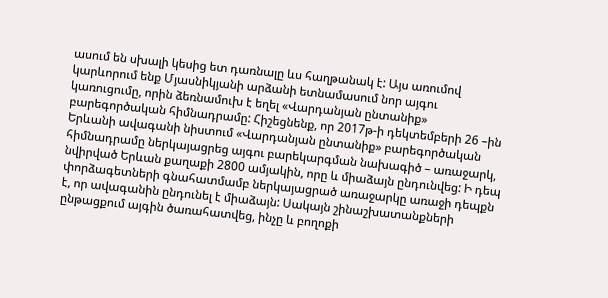ասում են սխալի կեսից ետ դառնալը ևս հաղթանակ է: Այս առումով կարևորում ենք Մյասնիկյանի արձանի ետնամասում նոր այգու կառուցումը, որին ձեռնամուխ է եղել «Վարդանյան ընտանիք» բարեգործական հիմնադրամը: Հիշեցնենք, որ 2017թ-ի դեկտեմբերի 26 –ին Երևանի ավագանի նիստում «Վարդանյան ընտանիք» բարեգործական հիմնադրամը ներկայացրեց այգու բարեկարգման նախագիծ – առաջարկ, նվիրված Երևան քաղաքի 2800 ամյակին, որը և միաձայն ընդունվեց: Ի դեպ փորձագետների գնահատմամբ ներկայացրած առաջարկը առաջի դեպքն է, որ ավագանին ընդունել է միաձայն: Սակայն շինաշխատանքների ընթացքում այգին ծառահատվեց, ինչը և բողոքի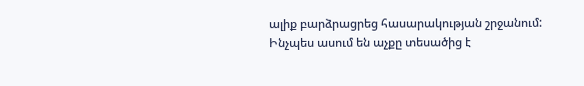ալիք բարձրացրեց հասարակության շրջանում: Ինչպես ասում են աչքը տեսածից է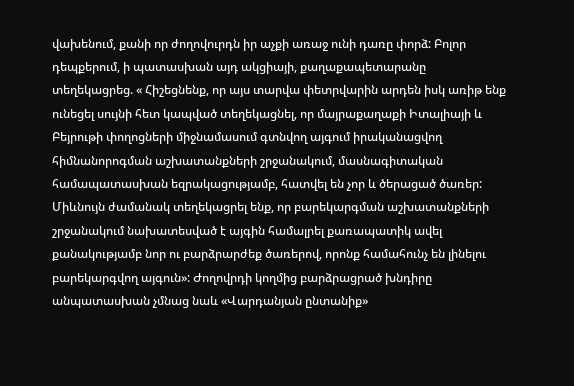վախենում, քանի որ ժողովուրդն իր աչքի առաջ ունի դառը փորձ: Բոլոր դեպքերում, ի պատասխան այդ ակցիայի, քաղաքապետարանը տեղեկացրեց. « Հիշեցնենք, որ այս տարվա փետրվարին արդեն իսկ առիթ ենք ունեցել սույնի հետ կապված տեղեկացնել, որ մայրաքաղաքի Իտալիայի և Բեյրութի փողոցների միջնամասում գտնվող այգում իրականացվող հիմնանորոգման աշխատանքների շրջանակում, մասնագիտական համապատասխան եզրակացությամբ, հատվել են չոր և ծերացած ծառեր: Միևնույն ժամանակ տեղեկացրել ենք, որ բարեկարգման աշխատանքների շրջանակում նախատեսված է այգին համալրել քառապատիկ ավել քանակությամբ նոր ու բարձրարժեք ծառերով, որոնք համահունչ են լինելու բարեկարգվող այգուն»: Ժողովրդի կողմից բարձրացրած խնդիրը անպատասխան չմնաց նաև «Վարդանյան ընտանիք»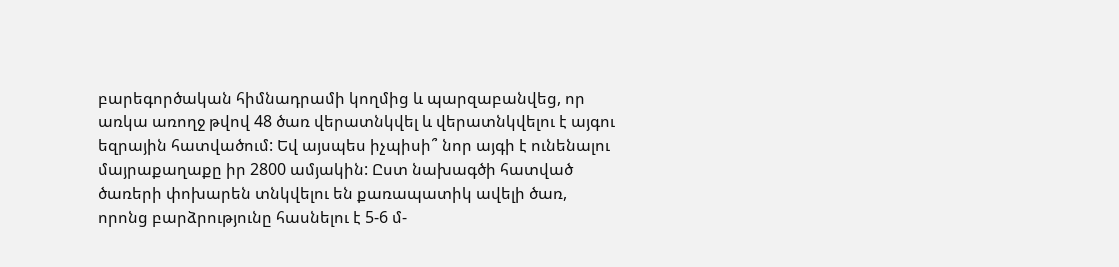բարեգործական հիմնադրամի կողմից և պարզաբանվեց, որ առկա առողջ թվով 48 ծառ վերատնկվել և վերատնկվելու է այգու եզրային հատվածում: Եվ այսպես իչպիսի՞ նոր այգի է ունենալու մայրաքաղաքը իր 2800 ամյակին: Ըստ նախագծի հատված ծառերի փոխարեն տնկվելու են քառապատիկ ավելի ծառ, որոնց բարձրությունը հասնելու է 5-6 մ-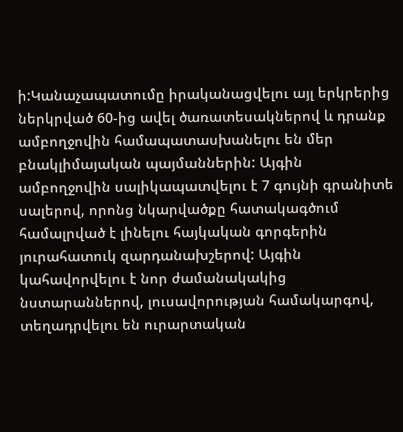ի:Կանաչապատումը իրականացվելու այլ երկրերից ներկրված 60-ից ավել ծառատեսակներով և դրանք ամբողջովին համապատասխանելու են մեր բնակլիմայական պայմաններին: Այգին ամբողջովին սալիկապատվելու է 7 գույնի գրանիտե սալերով, որոնց նկարվածքը հատակագծում համալրված է լինելու հայկական գորգերին յուրահատուկ զարդանախշերով: Այգին կահավորվելու է նոր ժամանակակից նստարաններով, լուսավորության համակարգով, տեղադրվելու են ուրարտական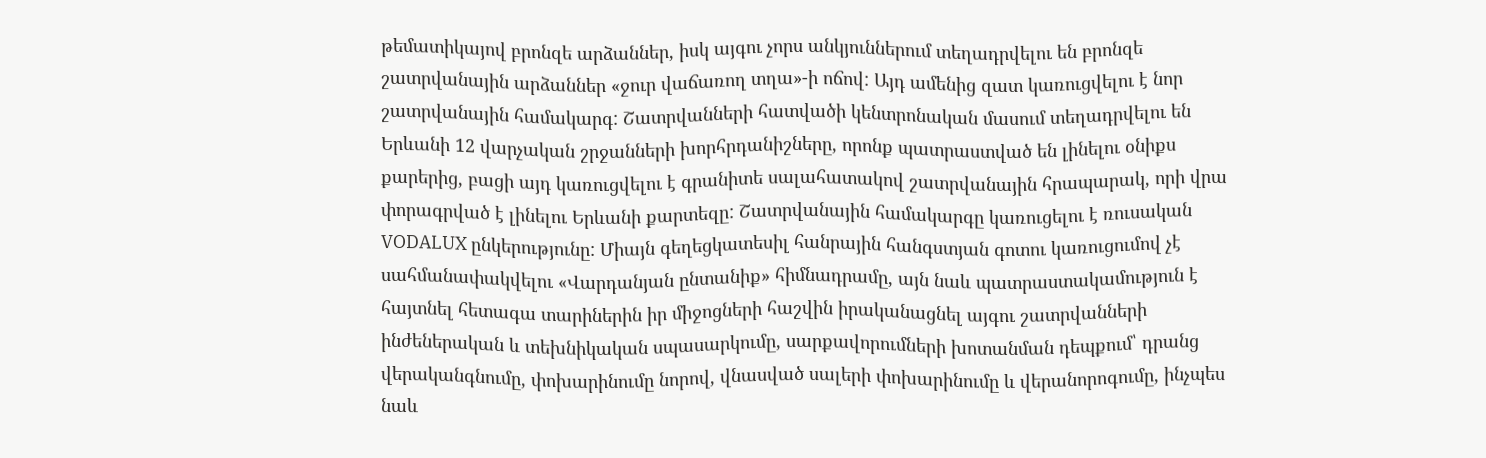թեմատիկայով բրոնզե արձաններ, իսկ այգու չորս անկյուններում տեղադրվելու են բրոնզե շատրվանային արձաններ «ջուր վաճառող տղա»-ի ոճով: Այդ ամենից զատ կառուցվելու է նոր շատրվանային համակարգ: Շատրվանների հատվածի կենտրոնական մասում տեղադրվելու են Երևանի 12 վարչական շրջանների խորհրդանիշները, որոնք պատրաստված են լինելու օնիքս քարերից, բացի այդ կառուցվելու է գրանիտե սալահատակով շատրվանային հրապարակ, որի վրա փորագրված է լինելու Երևանի քարտեզը: Շատրվանային համակարգը կառուցելու է ռուսական VODALUX ընկերությունը: Միայն գեղեցկատեսիլ հանրային հանգստյան գոտու կառուցումով չէ սահմանափակվելու «Վարդանյան ընտանիք» հիմնադրամը, այն նաև պատրաստակամություն է հայտնել հետագա տարիներին իր միջոցների հաշվին իրականացնել այգու շատրվանների ինժեներական և տեխնիկական սպասարկումը, սարքավորումների խոտանման դեպքում՝ դրանց վերականգնումը, փոխարինումը նորով, վնասված սալերի փոխարինումը և վերանորոգումը, ինչպես նաև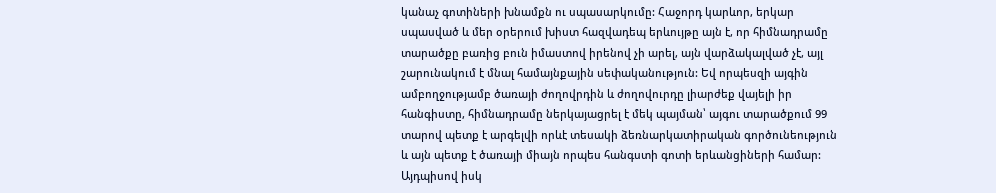կանաչ գոտիների խնամքն ու սպասարկումը: Հաջորդ կարևոր, երկար սպասված և մեր օրերում խիստ հազվադեպ երևույթը այն է, որ հիմնադրամը տարածքը բառից բուն իմաստով իրենով չի արել, այն վարձակալված չէ, այլ շարունակում է մնալ համայնքային սեփականություն: Եվ որպեսզի այգին ամբողջությամբ ծառայի ժողովրդին և ժողովուրդը լիարժեք վայելի իր հանգիստը, հիմնադրամը ներկայացրել է մեկ պայման՝ այգու տարածքում 99 տարով պետք է արգելվի որևէ տեսակի ձեռնարկատիրական գործունեություն և այն պետք է ծառայի միայն որպես հանգստի գոտի երևանցիների համար: Այդպիսով իսկ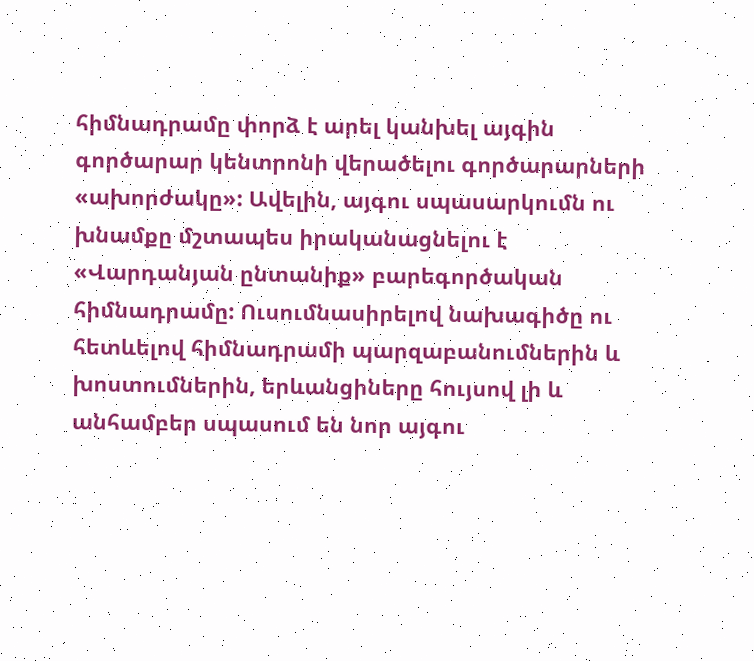հիմնադրամը փորձ է արել կանխել այգին գործարար կենտրոնի վերածելու գործարարների «ախորժակը»: Ավելին, այգու սպասարկումն ու խնամքը մշտապես իրականացնելու է «Վարդանյան ընտանիք» բարեգործական հիմնադրամը: Ուսումնասիրելով նախագիծը ու հետևելով հիմնադրամի պարզաբանումներին և խոստումներին, երևանցիները հույսով լի և անհամբեր սպասում են նոր այգու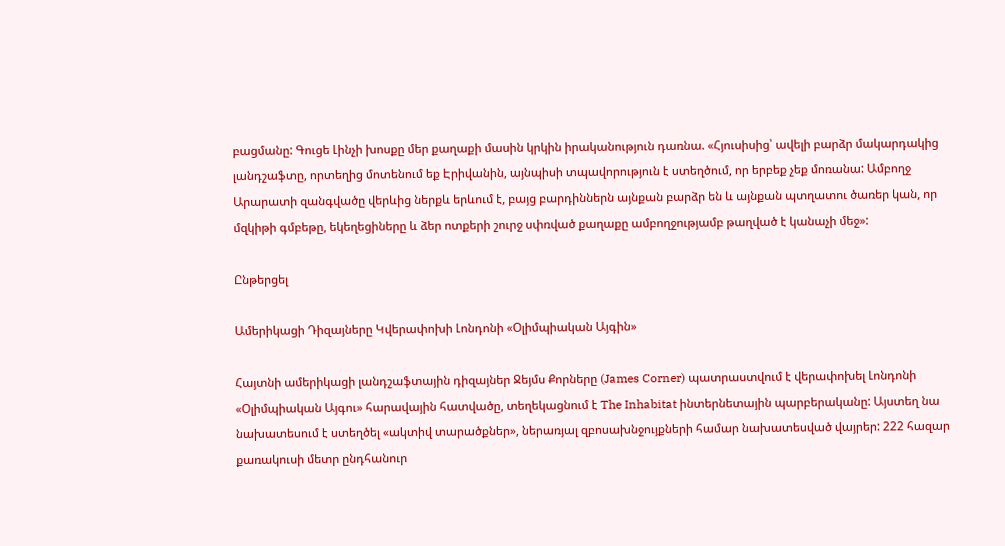բացմանը: Գուցե Լինչի խոսքը մեր քաղաքի մասին կրկին իրականություն դառնա. «Հյուսիսից՝ ավելի բարձր մակարդակից լանդշաֆտը, որտեղից մոտենում եք Էրիվանին, այնպիսի տպավորություն է ստեղծում, որ երբեք չեք մոռանա: Ամբողջ Արարատի զանգվածը վերևից ներքև երևում է, բայց բարդիններն այնքան բարձր են և այնքան պտղատու ծառեր կան, որ մզկիթի գմբեթը, եկեղեցիները և ձեր ոտքերի շուրջ սփռված քաղաքը ամբողջությամբ թաղված է կանաչի մեջ»:

Ընթերցել

Ամերիկացի Դիզայները Կվերափոխի Լոնդոնի «Օլիմպիական Այգին»

Հայտնի ամերիկացի լանդշաֆտային դիզայներ Ջեյմս Քորները (James Corner) պատրաստվում է վերափոխել Լոնդոնի «Օլիմպիական Այգու» հարավային հատվածը, տեղեկացնում է The Inhabitat ինտերնետային պարբերականը: Այստեղ նա նախատեսում է ստեղծել «ակտիվ տարածքներ», ներառյալ զբոսախնջույքների համար նախատեսված վայրեր: 222 հազար քառակուսի մետր ընդհանուր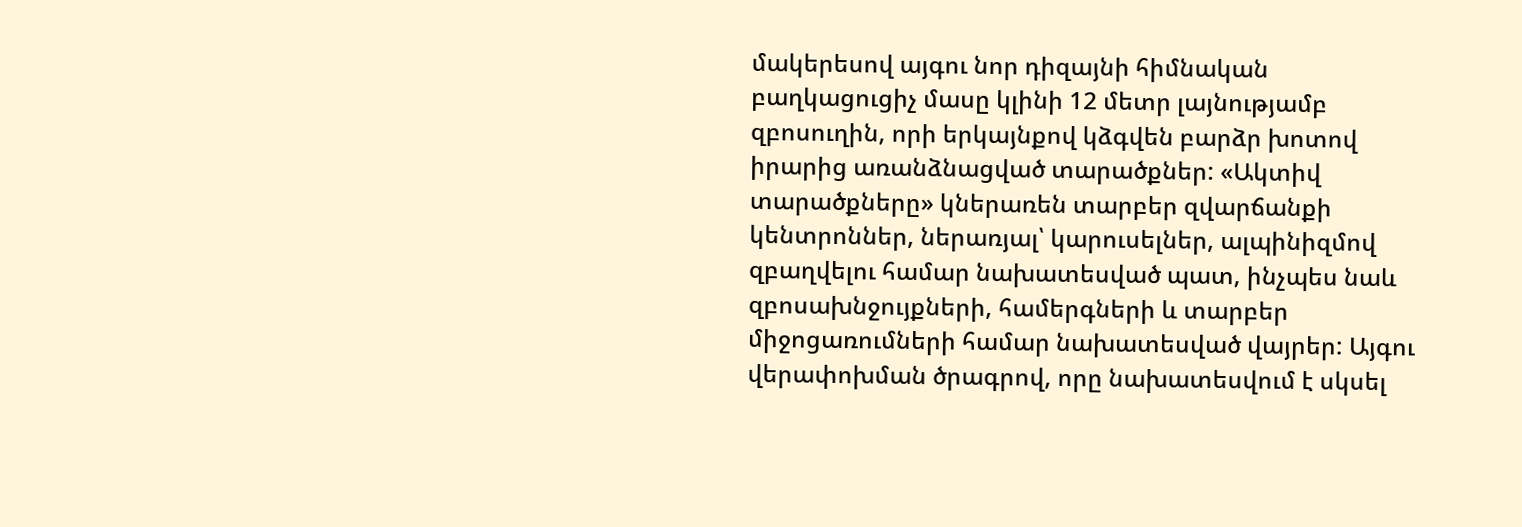մակերեսով այգու նոր դիզայնի հիմնական բաղկացուցիչ մասը կլինի 12 մետր լայնությամբ զբոսուղին, որի երկայնքով կձգվեն բարձր խոտով իրարից առանձնացված տարածքներ: «Ակտիվ տարածքները» կներառեն տարբեր զվարճանքի կենտրոններ, ներառյալ՝ կարուսելներ, ալպինիզմով զբաղվելու համար նախատեսված պատ, ինչպես նաև զբոսախնջույքների, համերգների և տարբեր միջոցառումների համար նախատեսված վայրեր: Այգու վերափոխման ծրագրով, որը նախատեսվում է սկսել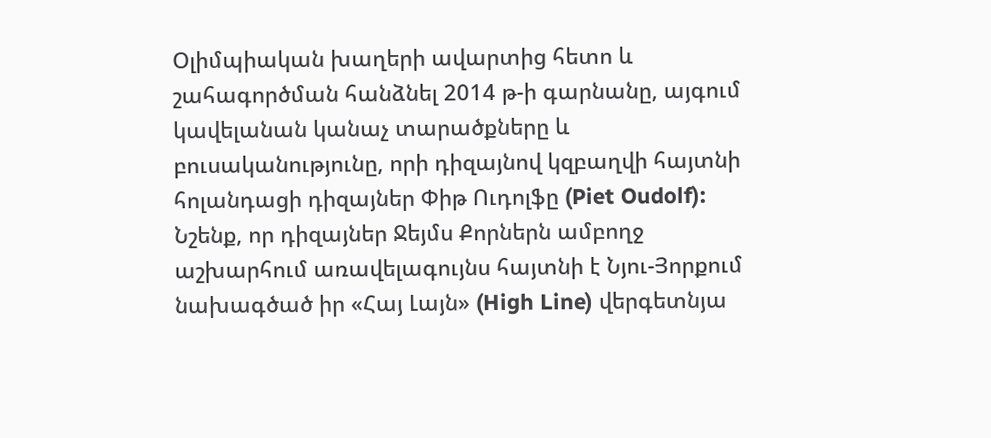Օլիմպիական խաղերի ավարտից հետո և շահագործման հանձնել 2014 թ-ի գարնանը, այգում կավելանան կանաչ տարածքները և բուսականությունը, որի դիզայնով կզբաղվի հայտնի հոլանդացի դիզայներ Փիթ Ուդոլֆը (Piet Oudolf): Նշենք, որ դիզայներ Ջեյմս Քորներն ամբողջ աշխարհում առավելագույնս հայտնի է Նյու-Յորքում նախագծած իր «Հայ Լայն» (High Line) վերգետնյա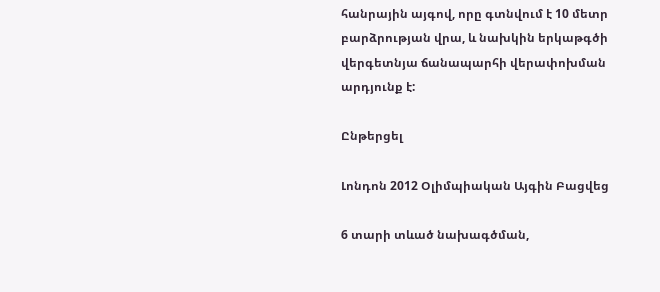հանրային այգով, որը գտնվում է 10 մետր բարձրության վրա, և նախկին երկաթգծի վերգետնյա ճանապարհի վերափոխման արդյունք է:

Ընթերցել

Լոնդոն 2012 Օլիմպիական Այգին Բացվեց

6 տարի տևած նախագծման,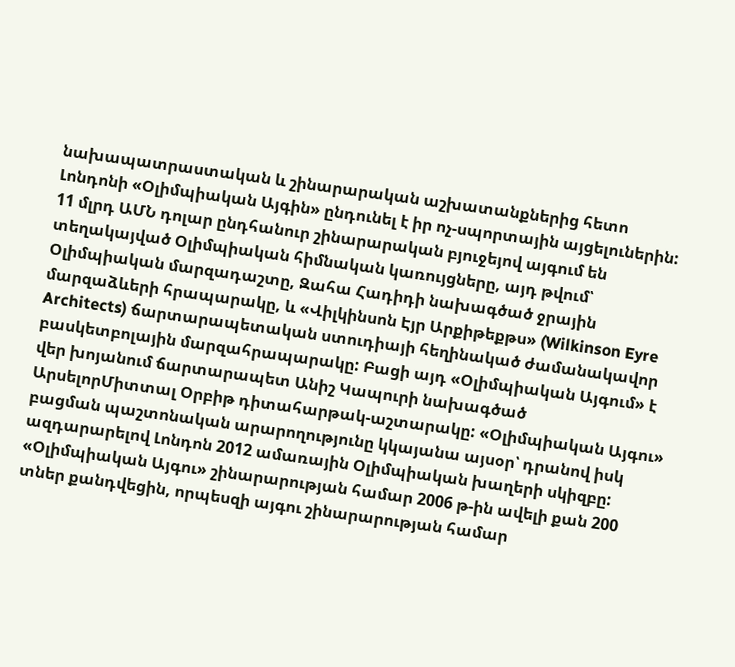նախապատրաստական և շինարարական աշխատանքներից հետո Լոնդոնի «Օլիմպիական Այգին» ընդունել է իր ոչ-սպորտային այցելուներին: 11 մլրդ ԱՄՆ դոլար ընդհանուր շինարարական բյուջեյով այգում են տեղակայված Օլիմպիական հիմնական կառույցները, այդ թվում՝ Օլիմպիական մարզադաշտը, Զահա Հադիդի նախագծած ջրային մարզաձևերի հրապարակը, և «Վիլկինսոն Էյր Արքիթեքթս» (Wilkinson Eyre Architects) ճարտարապետական ստուդիայի հեղինակած ժամանակավոր բասկետբոլային մարզահրապարակը: Բացի այդ «Օլիմպիական Այգում» է վեր խոյանում ճարտարապետ Անիշ Կապուրի նախագծած ԱրսելորՄիտտալ Օրբիթ դիտահարթակ-աշտարակը: «Օլիմպիական Այգու» բացման պաշտոնական արարողությունը կկայանա այսօր՝ դրանով իսկ ազդարարելով Լոնդոն 2012 ամառային Օլիմպիական խաղերի սկիզբը: «Օլիմպիական Այգու» շինարարության համար 2006 թ-ին ավելի քան 200 տներ քանդվեցին, որպեսզի այգու շինարարության համար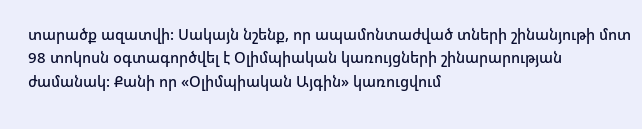տարածք ազատվի: Սակայն նշենք, որ ապամոնտաժված տների շինանյութի մոտ 98 տոկոսն օգտագործվել է Օլիմպիական կառույցների շինարարության ժամանակ: Քանի որ «Օլիմպիական Այգին» կառուցվում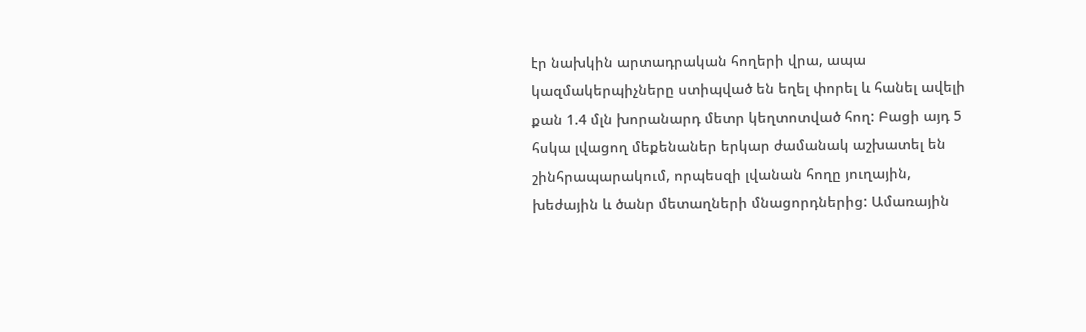էր նախկին արտադրական հողերի վրա, ապա կազմակերպիչները ստիպված են եղել փորել և հանել ավելի քան 1.4 մլն խորանարդ մետր կեղտոտված հող: Բացի այդ 5 հսկա լվացող մեքենաներ երկար ժամանակ աշխատել են շինհրապարակում, որպեսզի լվանան հողը յուղային, խեժային և ծանր մետաղների մնացորդներից: Ամառային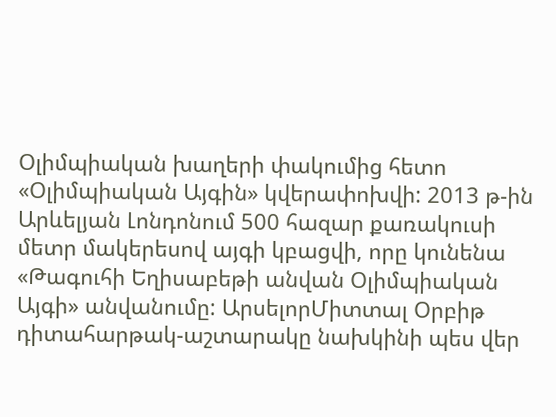Օլիմպիական խաղերի փակումից հետո «Օլիմպիական Այգին» կվերափոխվի: 2013 թ-ին Արևելյան Լոնդոնում 500 հազար քառակուսի մետր մակերեսով այգի կբացվի, որը կունենա «Թագուհի Եղիսաբեթի անվան Օլիմպիական Այգի» անվանումը: ԱրսելորՄիտտալ Օրբիթ դիտահարթակ-աշտարակը նախկինի պես վեր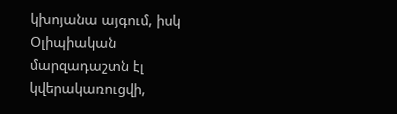կխոյանա այգում, իսկ Օլիպիական մարզադաշտն էլ կվերակառուցվի,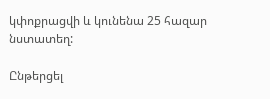կփոքրացվի և կունենա 25 հազար նստատեղ:

Ընթերցել